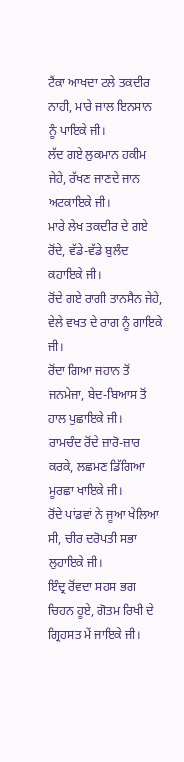ਟੈਂਕਾ ਆਖਦਾ ਟਲੇ ਤਕਦੀਰ ਨਾਹੀ, ਮਾਰੇ ਜਾਲ ਇਨਸਾਨ ਨੂੰ ਪਾਇਕੇ ਜੀ।
ਲੱਦ ਗਏ ਲੁਕਮਾਨ ਹਕੀਮ ਜੇਹੇ, ਰੱਖਣ ਜਾਣਦੇ ਜਾਨ ਅਟਕਾਇਕੇ ਜੀ।
ਮਾਰੇ ਲੇਖ ਤਕਦੀਰ ਦੇ ਗਏ ਰੋਂਦੇ, ਵੱਡੇ-ਵੱਡੇ ਬੁਲੰਦ ਕਹਾਇਕੇ ਜੀ।
ਰੋਂਦੇ ਗਏ ਰਾਗੀ ਤਾਨਸੈਨ ਜੇਹੇ, ਵੇਲੇ ਵਖਤ ਦੇ ਰਾਗ ਨੂੰ ਗਾਇਕੇ ਜੀ।
ਰੋਂਦਾ ਗਿਆ ਜਹਾਨ ਤੋਂ ਜਨਮੇਜਾ, ਬੇਦ-ਬਿਆਸ ਤੋਂ ਹਾਲ ਪੁਛਾਇਕੇ ਜੀ।
ਰਾਮਚੰਦ ਰੋਂਦੇ ਜ਼ਾਰੋ-ਜ਼ਾਰ ਕਰਕੇ, ਲਛਮਣ ਡਿੱਗਿਆ ਮੂਰਛਾ ਖਾਇਕੇ ਜੀ।
ਰੋਂਦੇ ਪਾਂਡਵਾਂ ਨੇ ਜੂਆ ਖੇਲਿਆ ਸੀ, ਚੀਰ ਦਰੋਪਤੀ ਸਭਾ ਲੁਹਾਇਕੇ ਜੀ।
ਇੰਦ੍ਰ ਰੋਂਵਦਾ ਸਹਸ ਭਗ ਚਿਹਨ ਹੂਏ, ਗੋਤਮ ਰਿਖੀ ਦੇ ਗ੍ਰਿਹਸਤ ਮੇਂ ਜਾਇਕੇ ਜੀ।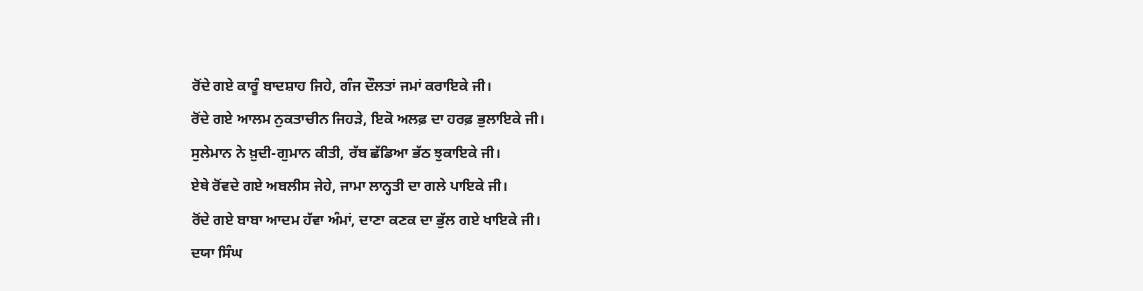ਰੋਂਦੇ ਗਏ ਕਾਰੂੰ ਬਾਦਸ਼ਾਹ ਜਿਹੇ, ਗੰਜ ਦੌਲਤਾਂ ਜਮਾਂ ਕਰਾਇਕੇ ਜੀ।
ਰੋਂਦੇ ਗਏ ਆਲਮ ਨੁਕਤਾਚੀਨ ਜਿਹੜੇ, ਇਕੋ ਅਲਫ਼ ਦਾ ਹਰਫ਼ ਭੁਲਾਇਕੇ ਜੀ।
ਸੁਲੇਮਾਨ ਨੇ ਖ਼ੁਦੀ-ਗੁਮਾਨ ਕੀਤੀ, ਰੱਬ ਛੱਡਿਆ ਭੱਠ ਝੁਕਾਇਕੇ ਜੀ।
ਏਥੇ ਰੋਂਵਦੇ ਗਏ ਅਬਲੀਸ ਜੇਹੇ, ਜਾਮਾ ਲਾਨ੍ਹਤੀ ਦਾ ਗਲੇ ਪਾਇਕੇ ਜੀ।
ਰੋਂਦੇ ਗਏ ਬਾਬਾ ਆਦਮ ਹੱਵਾ ਅੰਮਾਂ, ਦਾਣਾ ਕਣਕ ਦਾ ਭੁੱਲ ਗਏ ਖਾਇਕੇ ਜੀ।
ਦਯਾ ਸਿੰਘ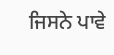ਜਿਸਨੇ ਪਾਵੇ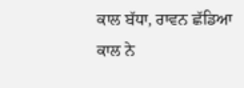ਕਾਲ ਬੱਧਾ, ਰਾਵਨ ਛੱਡਿਆ ਕਾਲ ਨੇ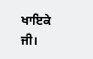ਖਾਇਕੇ ਜੀ।